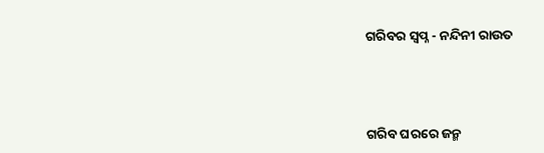ଗରିବର ସ୍ବପ୍ନ - ନନ୍ଦିନୀ ରାଉତ




ଗରିବ ଘରରେ ଜନ୍ମ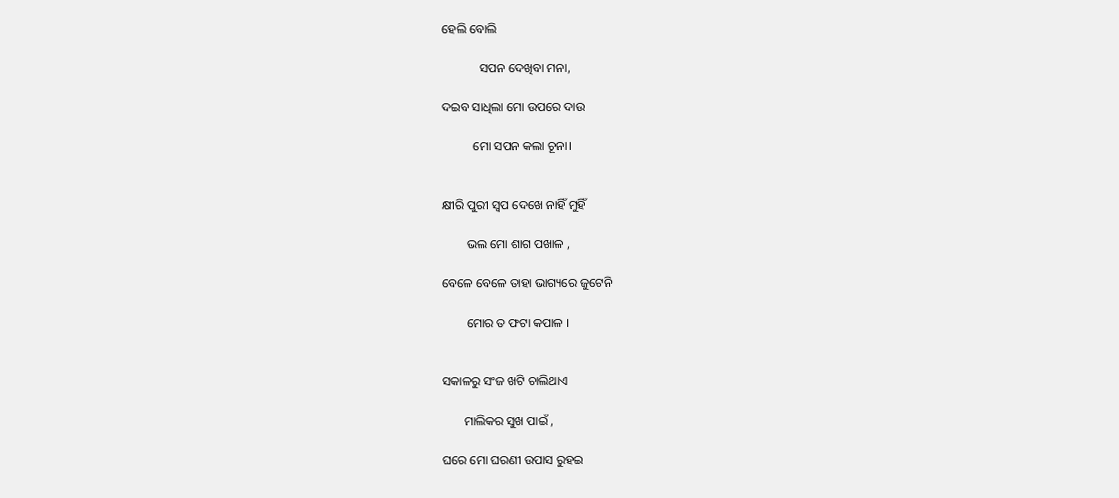ହେଲି ବୋଲି

            ସପନ ଦେଖିବା ମନା,

ଦଇବ ସାଧିଲା ମୋ ଉପରେ ଦାଉ

          ମୋ ସପନ କଲା ଚୂନା।


କ୍ଷୀରି ପୁରୀ ସ୍ୱପ ଦେଖେ ନାହିଁ ମୁହିଁ

        ଭଲ ମୋ ଶାଗ ପଖାଳ ,

ବେଳେ ବେଳେ ତାହା ଭାଗ୍ୟରେ ଜୁଟେନି

        ମୋର ତ ଫଟା କପାଳ ।


ସକାଳରୁ ସଂଜ ଖଟି ଚାଲିଥାଏ

       ମାଲିକର ସୁଖ ପାଇଁ ,

ଘରେ ମୋ ଘରଣୀ ଉପାସ ରୁହଇ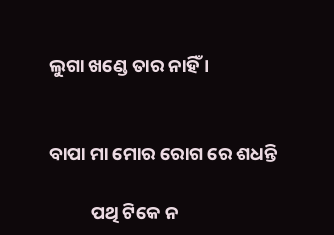ଲୁଗା ଖଣ୍ଡେ ତାର ନାହିଁ ।


ବାପା ମା ମୋର ରୋଗ ରେ ଶଧନ୍ତି

          ପଥି ଟିକେ ନ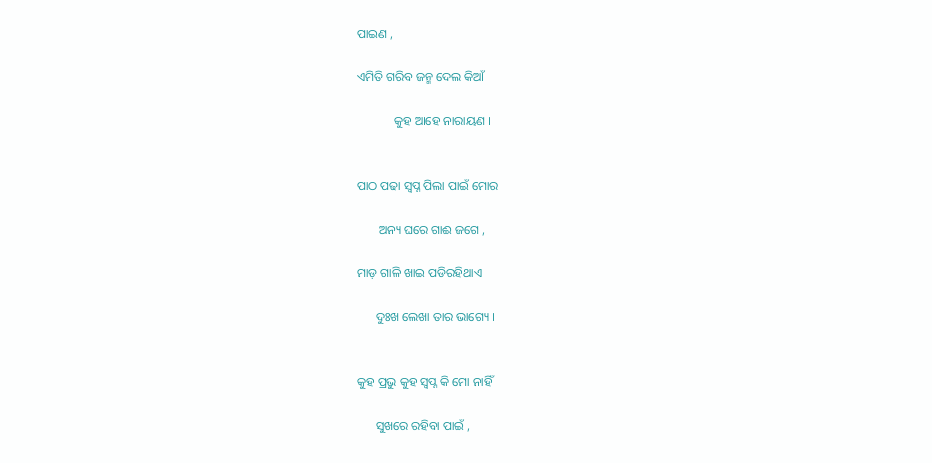ପାଇଣ ,

ଏମିତି ଗରିବ ଜନ୍ମ ଦେଲ କିଆଁ

            କୁହ ଆହେ ନାରାୟଣ ।


ପାଠ ପଢା ସ୍ବପ୍ନ ପିଲା ପାଇଁ ମୋର

       ଅନ୍ୟ ଘରେ ଗାଈ ଜଗେ ,

ମାଡ଼ ଗାଳି ଖାଇ ପଡିରହିଥାଏ

      ଦୁଃଖ ଲେଖା ତାର ଭାଗ୍ୟେ ।


କୁହ ପ୍ରଭୁ କୁହ ସ୍ବପ୍ନ କି ମୋ ନାହିଁ

      ସୁଖରେ ରହିବା ପାଇଁ ,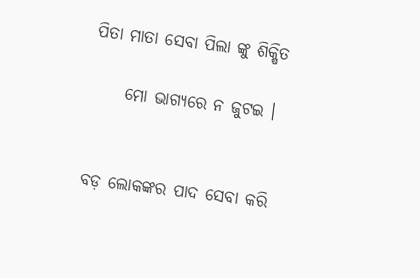ପିତା ମାତା ସେବା ପିଲା ଙ୍କୁ ଶିକ୍ଷିତ

     ମୋ ଭାଗ୍ୟରେ ନ ଜୁଟଇ ।


ବଡ଼ ଲୋକଙ୍କର ପାଦ ସେବା କରି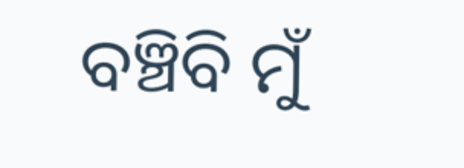ବଞ୍ଚିବି ମୁଁ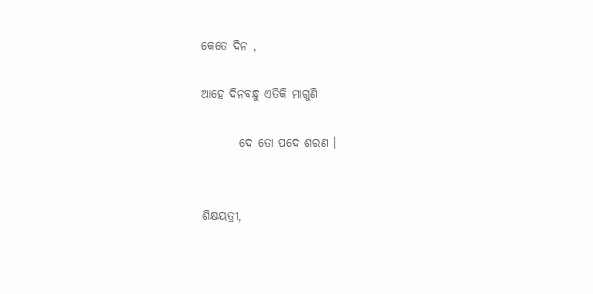କେତେ ଦିନ ,

ଆହେ ଦିନବନ୍ଧୁ ଏତିକି ମାଗୁଣି

        ଦେ ତୋ ପଦେ ଶରଣ ।


ଶିକ୍ଷୟତ୍ରୀ,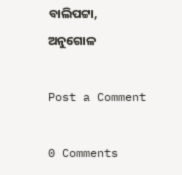ବାଲିପଟ୍ଟା, ଅନୁଗୋଳ

Post a Comment

0 Comments